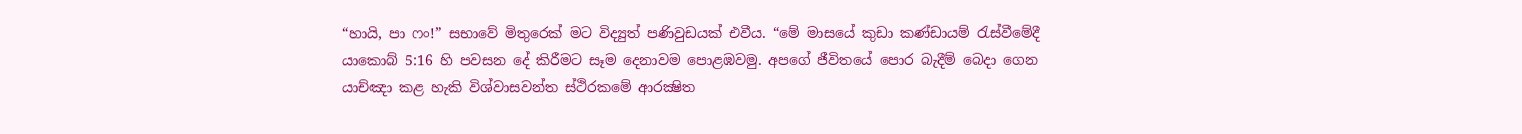“හායි, පා ෆං!” සභාවේ මිතුරෙක් මට විද්‍යුත් පණිවුඩයක් එවීය. “මේ මාසයේ කුඩා කණ්ඩායම් රැස්වීමේදී යාකොබ් 5:16 හි පවසන දේ කිරීමට සෑම දෙනාවම පොළඹවමු. අපගේ ජීවිතයේ පොර බැදීම් බෙදා ගෙන යාච්ඤා කළ හැකි විශ්වාසවන්ත ස්ථිරකමේ ආරක්‍ෂිත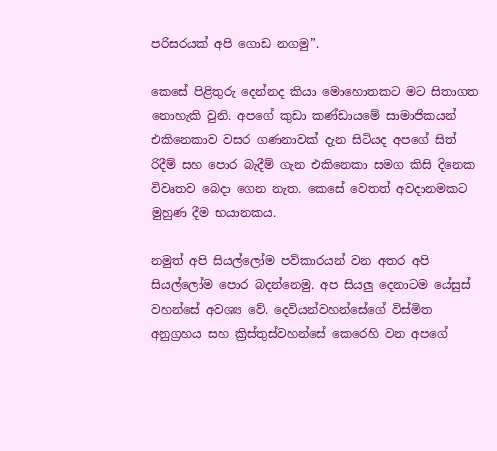පරිසරයක් අපි ගොඩ නගමු”.

කෙසේ පිළිතුරු දෙන්නද කියා මොහොතකට මට සිතාගත නොහැකි වුනි. අපගේ කුඩා කණ්ඩායමේ සාමාජිකයන් එකිනෙකාව වසර ගණනාවක් දැන සිටියද අපගේ සිත් රිදීම් සහ පොර බැදීම් ගැන එකිනෙකා සමග කිසි දිනෙක විවෘතව බෙදා ගෙන නැත. කෙසේ වෙතත් අවදානමකට මුහුණ දීම භයානකය.

නමුත් අපි සියල්ලෝම පව්කාරයන් වන අතර අපි සියල්ලෝම පොර බදන්නෙමු. අප සියලු දෙනාටම යේසුස් වහන්සේ අවශ්‍ය වේ. දෙවියන්වහන්සේගේ විස්මිත අනුග්‍රහය සහ ක්‍රිස්තුස්වහන්සේ කෙරෙහි වන අපගේ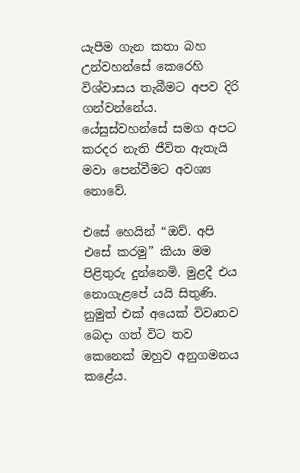යැපීම ගැන කතා බහ උන්වහන්සේ කෙරෙහි විශ්වාසය තැබීමට අපව දිරි ගන්වන්නේය. යේසුස්වහන්සේ සමග අපට කරදර නැති ජීවිත ඇතැයි මවා පෙන්වීමට අවශ්‍ය නොවේ.

එසේ හෙයින් “ඔව්. අපි එසේ කරමු” කියා මම පිළිතුරු දුන්නෙමි. මුළදී එය නොගැළපේ යයි සිතුණි. නුමුත් එක් අයෙක් විවෘතව බෙදා ගත් විට තව කෙනෙක් ඔහුව අනුගමනය කළේය.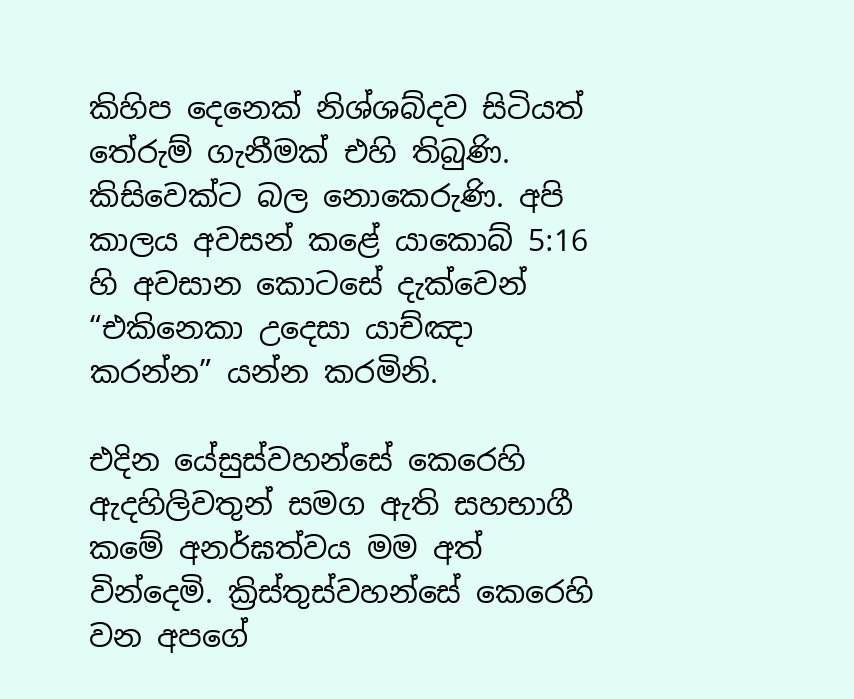කිහිප දෙනෙක් නිශ්ශබ්දව සිටියත් තේරුම් ගැනීමක් එහි තිබුණි. කිසිවෙක්ට බල නොකෙරුණි. අපි කාලය අවසන් කළේ යාකොබ් 5:16 හි අවසාන කොටසේ දැක්වෙන් “එකිනෙකා උදෙසා යාච්ඤා කරන්න” යන්න කරමිනි.

එදින යේසුස්වහන්සේ කෙරෙහි ඇදහිලිවතුන් සමග ඇති සහභාගී කමේ අනර්ඝත්වය මම අත් වින්දෙමි. ක්‍රිස්තුස්වහන්සේ කෙරෙහි වන අපගේ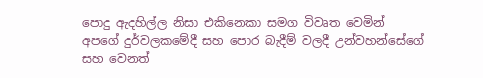පොදු ඇදහිල්ල නිසා එකිනෙකා සමග විවෘත වෙමින් අපගේ දුර්වලකමේදී සහ පොර බැදීම් වලදී උන්වහන්සේගේ සහ වෙනත්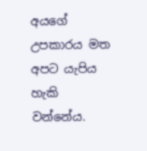අයගේ උපකාරය මත අපට යැපිය හැකි වන්නේය.